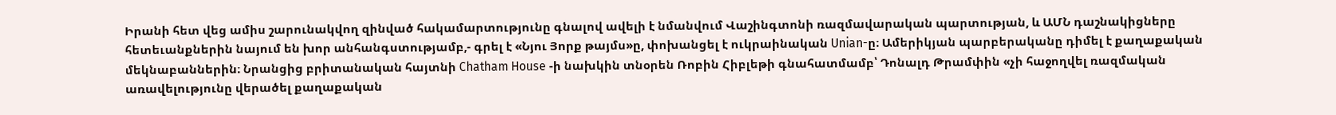Իրանի հետ վեց ամիս շարունակվող զինված հակամարտությունը գնալով ավելի է նմանվում Վաշինգտոնի ռազմավարական պարտության, և ԱՄՆ դաշնակիցները հետեւանքներին նայում են խոր անհանգստությամբ,- գրել է «Նյու Յորք թայմս»ը, փոխանցել է ուկրաինական Unian-ը։ Ամերիկյան պարբերականը դիմել է քաղաքական մեկնաբաններին։ Նրանցից բրիտանական հայտնի Chatham House -ի նախկին տնօրեն Ռոբին Հիբլեթի գնահատմամբ՝ Դոնալդ Թրամփին «չի հաջողվել ռազմական առավելությունը վերածել քաղաքական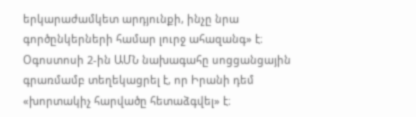երկարաժամկետ արդյունքի, ինչը նրա գործընկերների համար լուրջ ահազանգ» է։ Օգոստոսի 2-ին ԱՄՆ նախագահը սոցցանցային գրառմամբ տեղեկացրել է, որ Իրանի դեմ «խորտակիչ հարվածը հետաձգվել» է։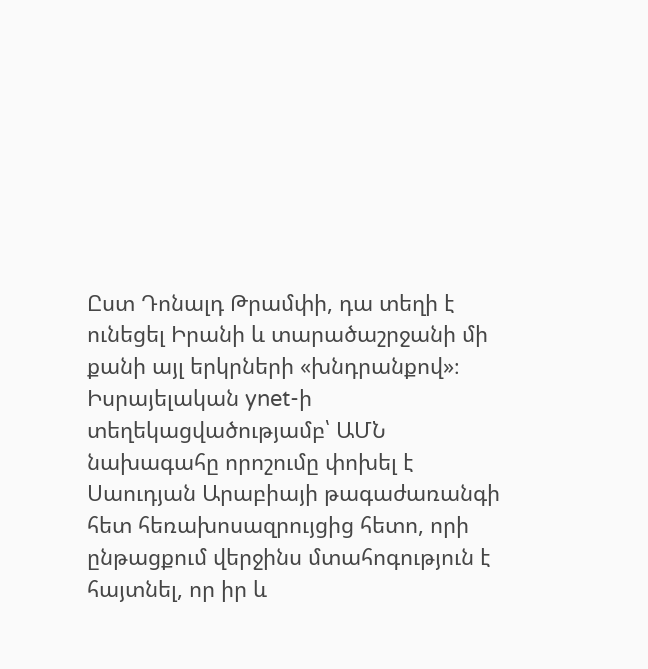Ըստ Դոնալդ Թրամփի, դա տեղի է ունեցել Իրանի և տարածաշրջանի մի քանի այլ երկրների «խնդրանքով»։ Իսրայելական ynet-ի տեղեկացվածությամբ՝ ԱՄՆ նախագահը որոշումը փոխել է Սաուդյան Արաբիայի թագաժառանգի հետ հեռախոսազրույցից հետո, որի ընթացքում վերջինս մտահոգություն է հայտնել, որ իր և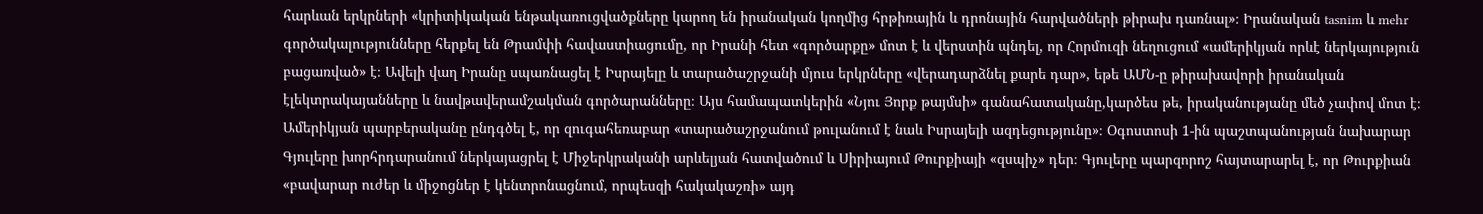հարևան երկրների «կրիտիկական ենթակառուցվածքները կարող են իրանական կողմից հրթիռային և դրոնային հարվածների թիրախ դառնալ»։ Իրանական tasnim և mehr գործակալությունները հերքել են Թրամփի հավաստիացումը, որ Իրանի հետ «գործարքը» մոտ է և վերստին պնդել, որ Հորմուզի նեղուցում «ամերիկյան որևէ ներկայություն բացառված» է։ Ավելի վաղ Իրանը սպառնացել է Իսրայելը և տարածաշրջանի մյուս երկրները «վերադարձնել քարե դար», եթե ԱՄՆ-ը թիրախավորի իրանական էլեկտրակայանները և նավթավերամշակման գործարանները։ Այս համապատկերին «Նյու Յորք թայմսի» գանահատականը,կարծես թե, իրականությանը մեծ չափով մոտ է։ Ամերիկյան պարբերականը ընդգծել է, որ զուգահեռաբար «տարածաշրջանում թուլանում է նաև Իսրայելի ազդեցությունը»։ Օգոստոսի 1-ին պաշտպանության նախարար Գյուլերը խորհրդարանում ներկայացրել է Միջերկրականի արևելյան հատվածում և Սիրիայում Թուրքիայի «զսպիչ» դեր։ Գյուլերը պարզորոշ հայտարարել է, որ Թուրքիան «բավարար ուժեր և միջոցներ է կենտրոնացնում, որպեսզի հակակաշռի» այդ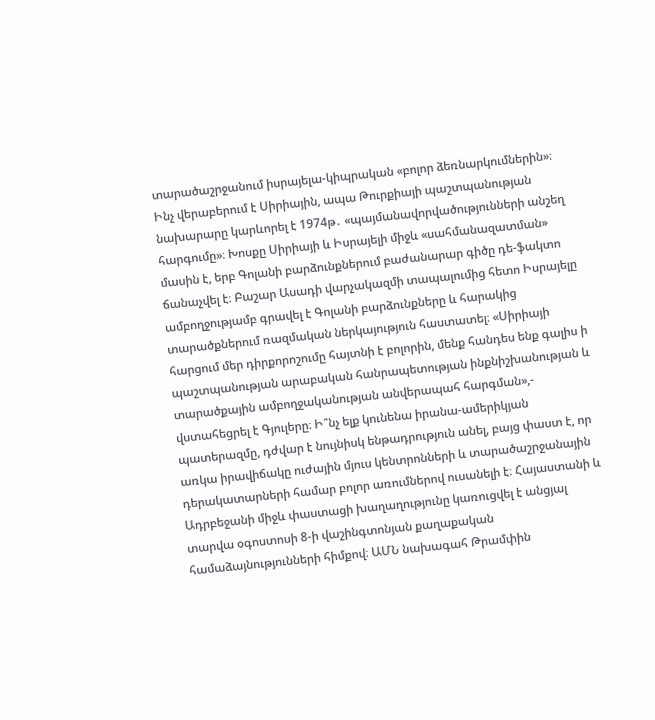տարածաշրջանում իսրայելա-կիպրական «բոլոր ձեռնարկումներին»։ Ինչ վերաբերում է Սիրիային, ապա Թուրքիայի պաշտպանության նախարարը կարևորել է 1974թ․ «պայմանավորվածությունների անշեղ հարգումը»։ Խոսքը Սիրիայի և Իսրայելի միջև «սահմանազատման» մասին է, երբ Գոլանի բարձունքներում բաժանարար գիծը դե-ֆակտո ճանաչվել է։ Բաշար Ասադի վարչակազմի տապալումից հետո Իսրայելը ամբողջությամբ գրավել է Գոլանի բարձունքները և հարակից տարածքներում ռազմական ներկայություն հաստատել։ «Սիրիայի հարցում մեր դիրքորոշումը հայտնի է բոլորին, մենք հանդես ենք գալիս ի պաշտպանության արաբական հանրապետության ինքնիշխանության և տարածքային ամբողջականության անվերապահ հարգման»,- վստահեցրել է Գյուլերը։ Ի՞նչ ելք կունենա իրանա-ամերիկյան պատերազմը, դժվար է նույնիսկ ենթադրություն անել, բայց փաստ է, որ առկա իրավիճակը ուժային մյուս կենտրոնների և տարածաշրջանային դերակատարների համար բոլոր առումներով ուսանելի է։ Հայաստանի և Ադրբեջանի միջև փաստացի խաղաղությունը կառուցվել է անցյալ տարվա օգոստոսի 8-ի վաշինգտոնյան քաղաքական համաձայնությունների հիմքով։ ԱՄՆ նախագահ Թրամփին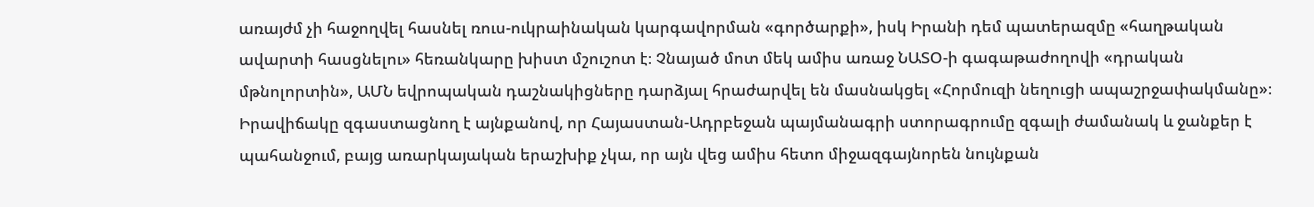առայժմ չի հաջողվել հասնել ռուս-ուկրաինական կարգավորման «գործարքի», իսկ Իրանի դեմ պատերազմը «հաղթական ավարտի հասցնելու» հեռանկարը խիստ մշուշոտ է։ Չնայած մոտ մեկ ամիս առաջ ՆԱՏՕ-ի գագաթաժողովի «դրական մթնոլորտին», ԱՄՆ եվրոպական դաշնակիցները դարձյալ հրաժարվել են մասնակցել «Հորմուզի նեղուցի ապաշրջափակմանը»։ Իրավիճակը զգաստացնող է այնքանով, որ Հայաստան-Ադրբեջան պայմանագրի ստորագրումը զգալի ժամանակ և ջանքեր է պահանջում, բայց առարկայական երաշխիք չկա, որ այն վեց ամիս հետո միջազգայնորեն նույնքան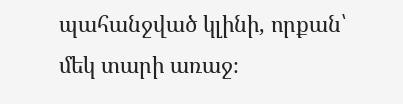պահանջված կլինի, որքան՝ մեկ տարի առաջ։